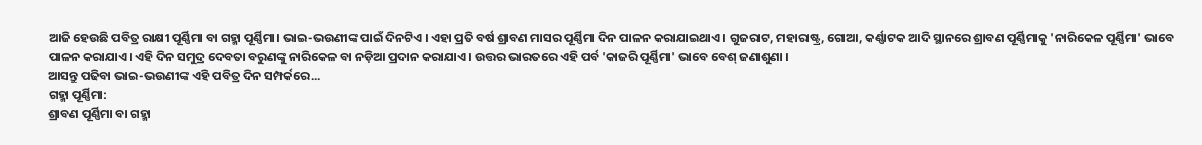ଆଜି ହେଉଛି ପବିତ୍ର ରାକ୍ଷୀ ପୂର୍ଣ୍ଣିମା ବା ଗହ୍ମା ପୂର୍ଣ୍ଣିମା। ଭାଇ-ଭଉଣୀଙ୍କ ପାଇଁ ଦିନଟିଏ । ଏହା ପ୍ରତି ବର୍ଷ ଶ୍ରାବଣ ମାସର ପୂର୍ଣ୍ଣିମା ଦିନ ପାଳନ କରାଯାଇଥାଏ । ଗୁଜରାଟ, ମହାରାଷ୍ଟ୍ର, ଗୋଆ, କର୍ଣ୍ଣାଟକ ଆଦି ସ୍ଥାନରେ ଶ୍ରାବଣ ପୂର୍ଣ୍ଣିମାକୁ 'ନାରିକେଳ ପୂର୍ଣ୍ଣିମା' ଭାବେ ପାଳନ କରାଯାଏ। ଏହି ଦିନ ସମୁଦ୍ର ଦେବତା ବରୁଣଙ୍କୁ ନାରିକେଳ ବା ନଡ଼ିଆ ପ୍ରଦାନ କରାଯାଏ । ଉତ୍ତର ଭାରତରେ ଏହି ପର୍ବ 'କାଜରି ପୂର୍ଣ୍ଣିମା' ଭାବେ ବେଶ୍ ଜଣାଶୁଣା ।
ଆସନ୍ତୁ ପଢିବା ଭାଇ-ଭଉଣୀଙ୍କ ଏହି ପବିତ୍ର ଦିନ ସମ୍ପର୍କରେ...
ଗହ୍ମା ପୂର୍ଣ୍ଣିମା:
ଶ୍ରାବଣ ପୂର୍ଣ୍ଣିମା ବା ଗହ୍ମା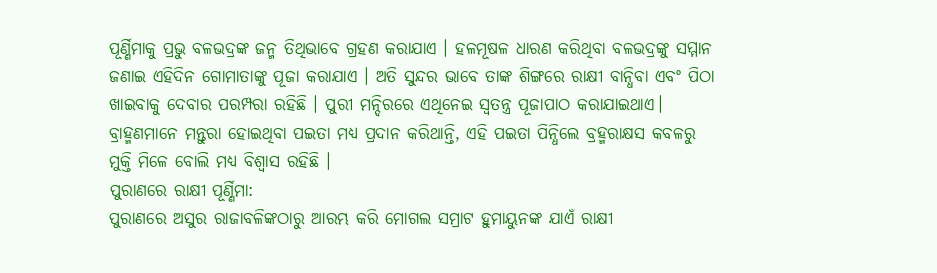ପୂର୍ଣ୍ଣିମାକୁ ପ୍ରଭୁ ବଳଭଦ୍ରଙ୍କ ଜନ୍ମ ତିଥିଭାବେ ଗ୍ରହଣ କରାଯାଏ । ହଳମୂଷଳ ଧାରଣ କରିଥିବା ବଳଭଦ୍ରଙ୍କୁ ସମ୍ମାନ ଜଣାଇ ଏହିଦିନ ଗୋମାତାଙ୍କୁ ପୂଜା କରାଯାଏ । ଅତି ସୁନ୍ଦର ଭାବେ ତାଙ୍କ ଶିଙ୍ଗରେ ରାକ୍ଷୀ ବାନ୍ଧିବା ଏବଂ ପିଠା ଖାଇବାକୁ ଦେବାର ପରମ୍ପରା ରହିଛି । ପୁରୀ ମନ୍ଦିରରେ ଏଥିନେଇ ସ୍ବତନ୍ତ୍ର ପୂଜାପାଠ କରାଯାଇଥାଏ। ବ୍ରାହ୍ମଣମାନେ ମନ୍ତୁରା ହୋଇଥିବା ପଇତା ମଧ୍ୟ ପ୍ରଦାନ କରିଥାନ୍ତି, ଏହି ପଇତା ପିନ୍ଧିଲେ ବ୍ରହ୍ମରାକ୍ଷସ କବଳରୁ ମୁକ୍ତି ମିଳେ ବୋଲି ମଧ୍ୟ ବିଶ୍ୱାସ ରହିଛି ।
ପୁରାଣରେ ରାକ୍ଷୀ ପୂର୍ଣ୍ଣିମା:
ପୁରାଣରେ ଅସୁର ରାଜାବଳିଙ୍କଠାରୁ ଆରମ୍ଭ କରି ମୋଗଲ ସମ୍ରାଟ ହୁମାୟୁନଙ୍କ ଯାଏଁ ରାକ୍ଷୀ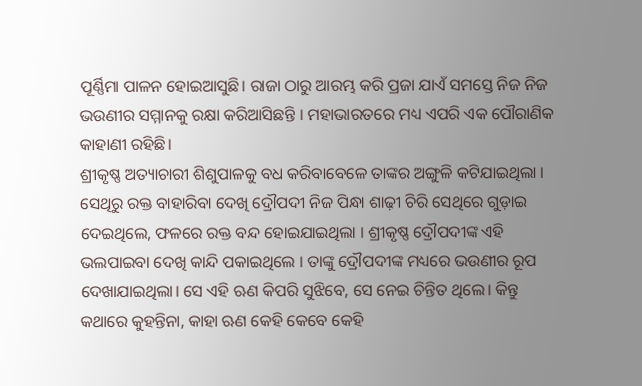ପୂର୍ଣ୍ଣିମା ପାଳନ ହୋଇଆସୁଛି। ରାଜା ଠାରୁ ଆରମ୍ଭ କରି ପ୍ରଜା ଯାଏଁ ସମସ୍ତେ ନିଜ ନିଜ ଭଉଣୀର ସମ୍ମାନକୁ ରକ୍ଷା କରିଆସିଛନ୍ତି । ମହାଭାରତରେ ମଧ୍ୟ ଏପରି ଏକ ପୌରାଣିକ କାହାଣୀ ରହିଛି।
ଶ୍ରୀକୃଷ୍ଣ ଅତ୍ୟାଚାରୀ ଶିଶୁପାଳକୁ ବଧ କରିବାବେଳେ ତାଙ୍କର ଅଙ୍ଗୁଳି କଟିଯାଇଥିଲା । ସେଥିରୁ ରକ୍ତ ବାହାରିବା ଦେଖି ଦ୍ରୌପଦୀ ନିଜ ପିନ୍ଧା ଶାଢ଼ୀ ଚିରି ସେଥିରେ ଗୁଡ଼ାଇ ଦେଇଥିଲେ, ଫଳରେ ରକ୍ତ ବନ୍ଦ ହୋଇଯାଇଥିଲା । ଶ୍ରୀକୃଷ୍ଣ ଦ୍ରୌପଦୀଙ୍କ ଏହି ଭଲପାଇବା ଦେଖି କାନ୍ଦି ପକାଇଥିଲେ । ତାଙ୍କୁ ଦ୍ରୌପଦୀଙ୍କ ମଧ୍ୟରେ ଭଉଣୀର ରୂପ ଦେଖାଯାଇଥିଲା। ସେ ଏହି ଋଣ କିପରି ସୁଝିବେ, ସେ ନେଇ ଚିନ୍ତିତ ଥିଲେ। କିନ୍ତୁ କଥାରେ କୁହନ୍ତିନା, କାହା ଋଣ କେହି କେବେ କେହି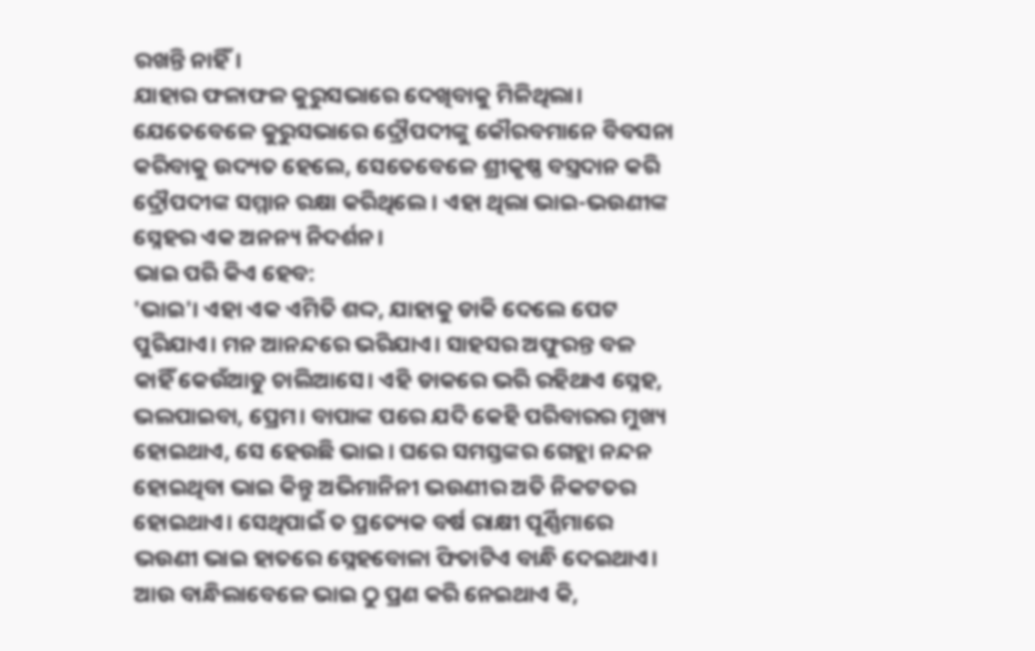ରଖନ୍ତି ନାହିଁ।
ଯାହାର ଫଳାଫଳ କୁରୁସଭାରେ ଦେଖିବାକୁ ମିଳିଥିଲା। ଯେତେବେଳେ କୁରୁସଭାରେ ଦ୍ରୌପଦୀଙ୍କୁ କୌରବମାନେ ବିବସନା କରିବାକୁ ଉଦ୍ୟତ ହେଲେ, ସେତେବେଳେ ଶ୍ରୀକୃଷ୍ଣ ବସ୍ତ୍ରଦାନ କରି ଦ୍ରୌପଦୀଙ୍କ ସମ୍ମାନ ରକ୍ଷା କରିଥିଲେ । ଏହା ଥିଲା ଭାଇ-ଭଉଣୀଙ୍କ ସ୍ନେହର ଏକ ଅନନ୍ୟ ନିଦର୍ଶନ।
ଭାଇ ପରି କିଏ ହେବ:
'ଭାଇ'। ଏହା ଏକ ଏମିତି ଶଦ୍ଦ, ଯାହାକୁ ଡାକି ଦେଲେ ପେଟ ପୁରିଯାଏ। ମନ ଆନନ୍ଦରେ ଭରିଯାଏ। ସାହସର ଅଫୁରନ୍ତ ବଳ କାହିଁ କେଉଁଆଡୁ ଚାଲିଆସେ। ଏହି ଡାକରେ ଭରି ରହିଥାଏ ସ୍ନେହ, ଭଲପାଇବା, ପ୍ରେମ। ବାପାଙ୍କ ପରେ ଯଦି କେହି ପରିବାରର ମୁଖ୍ୟ ହୋଇଥାଏ, ସେ ହେଉଛି ଭାଇ। ଘରେ ସମସ୍ତଙ୍କର ଗେହ୍ଲା ନନ୍ଦନ ହୋଇଥିବା ଭାଇ କିନ୍ତୁ ଅଭିମାନିନୀ ଭଉଣୀର ଅତି ନିକଟତର ହୋଇଥାଏ। ସେଥିପାଇଁ ତ ପ୍ରତ୍ୟେକ ବର୍ଷ ରାକ୍ଷୀ ପୂର୍ଣ୍ଣିମାରେ ଭଉଣୀ ଭାଇ ହାତରେ ସ୍ନେହବୋଳା ଫିତାଟିଏ ବାନ୍ଧି ଦେଇଥାଏ। ଆଉ ବାନ୍ଧିଲାବେଳେ ଭାଇ ଠୁ ପ୍ରଣ କରି ନେଇଥାଏ କି,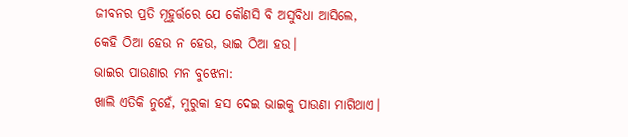ଜୀବନର ପ୍ରତି ମୂହୁର୍ତ୍ତରେ ଯେ କୌଣସି ବି ଅସୁବିଧା ଆସିଲେ, କେହି ଠିଆ ହେଉ ନ ହେଉ, ଭାଇ ଠିଆ ହଉ।
ଭାଇର ପାଉଣାର ମନ ବୁଝେନା:
ଖାଲି ଏତିକି ନୁହେଁ, ମୁରୁକା ହସ ଦେଇ ଭାଇକୁ ପାଉଣା ମାଗିଥାଏ।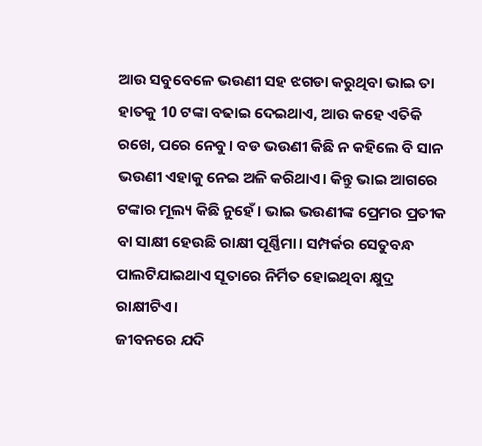ଆଉ ସବୁବେଳେ ଭଉଣୀ ସହ ଝଗଡା କରୁଥିବା ଭାଇ ତା ହାତକୁ 10 ଟଙ୍କା ବଢାଇ ଦେଇଥାଏ, ଆଉ କହେ ଏତିକି ରଖେ, ପରେ ନେବୁ। ବଡ ଭଉଣୀ କିଛି ନ କହିଲେ ବି ସାନ ଭଉଣୀ ଏହାକୁ ନେଇ ଅଳି କରିଥାଏ। କିନ୍ତୁ ଭାଇ ଆଗରେ ଟଙ୍କାର ମୂଲ୍ୟ କିଛି ନୁହେଁ। ଭାଇ ଭଉଣୀଙ୍କ ପ୍ରେମର ପ୍ରତୀକ ବା ସାକ୍ଷୀ ହେଉଛି ରାକ୍ଷୀ ପୂର୍ଣ୍ଣିମା। ସମ୍ପର୍କର ସେତୁବନ୍ଧ ପାଲଟିଯାଇଥାଏ ସୂତାରେ ନିର୍ମିତ ହୋଇଥିବା କ୍ଷୁଦ୍ର ରାକ୍ଷୀଟିଏ।
ଜୀବନରେ ଯଦି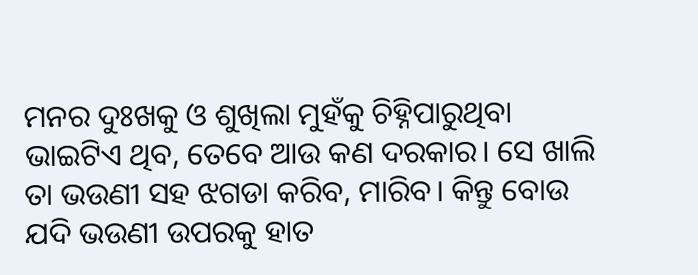ମନର ଦୁଃଖକୁ ଓ ଶୁଖିଲା ମୁହଁକୁ ଚିହ୍ନିପାରୁଥିବା ଭାଇଟିଏ ଥିବ, ତେବେ ଆଉ କଣ ଦରକାର। ସେ ଖାଲି ତା ଭଉଣୀ ସହ ଝଗଡା କରିବ, ମାରିବ। କିନ୍ତୁ ବୋଉ ଯଦି ଭଉଣୀ ଉପରକୁ ହାତ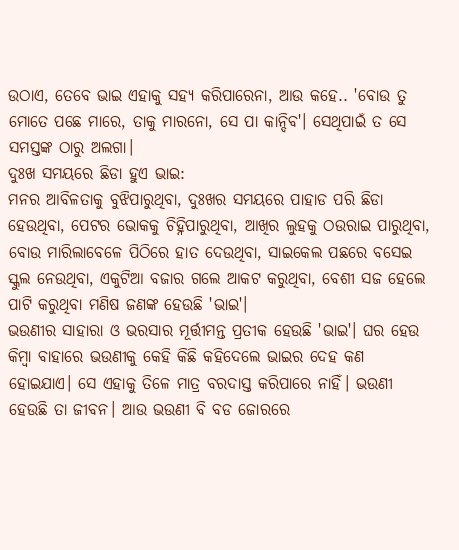ଉଠାଏ, ତେବେ ଭାଇ ଏହାକୁ ସହ୍ୟ କରିପାରେନା, ଆଉ କହେ.. 'ବୋଉ ତୁ ମୋତେ ପଛେ ମାରେ, ତାକୁ ମାରନୋ, ସେ ପା କାନ୍ଦିବ'। ସେଥିପାଇଁ ତ ସେ ସମସ୍ତଙ୍କ ଠାରୁ ଅଲଗା।
ଦୁଃଖ ସମୟରେ ଛିଡା ହୁଏ ଭାଇ:
ମନର ଆବିଳତାକୁ ବୁଝିପାରୁଥିବା, ଦୁଃଖର ସମୟରେ ପାହାଡ ପରି ଛିଡା ହେଉଥିବା, ପେଟର ଭୋକକୁ ଚିହ୍ନିପାରୁଥିବା, ଆଖିର ଲୁହକୁ ଠଉରାଇ ପାରୁଥିବା, ବୋଉ ମାରିଲାବେଳେ ପିଠିରେ ହାତ ଦେଉଥିବା, ସାଇକେଲ ପଛରେ ବସେଇ ସ୍କୁଲ ନେଉଥିବା, ଏକୁଟିଆ ବଜାର ଗଲେ ଆକଟ କରୁଥିବା, ବେଶୀ ସଜ ହେଲେ ପାଟି କରୁଥିବା ମଣିଷ ଜଣଙ୍କ ହେଉଛି 'ଭାଇ'।
ଭଉଣୀର ସାହାରା ଓ ଭରସାର ମୂର୍ତ୍ତୀମନ୍ତ ପ୍ରତୀକ ହେଉଛି 'ଭାଇ'। ଘର ହେଉ କିମ୍ବା ବାହାରେ ଭଉଣୀକୁ କେହି କିଛି କହିଦେଲେ ଭାଇର ଦେହ କଣ ହୋଇଯାଏ। ସେ ଏହାକୁ ତିଳେ ମାତ୍ର ବରଦାସ୍ତ କରିପାରେ ନାହିଁ। ଭଉଣୀ ହେଉଛି ତା ଜୀବନ। ଆଉ ଭଉଣୀ ବି ବଡ ଜୋରରେ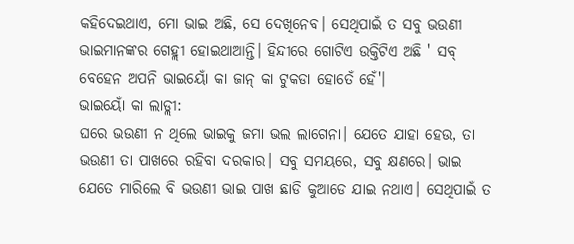କହିଦେଇଥାଏ, ମୋ ଭାଇ ଅଛି, ସେ ଦେଖିନେବ। ସେଥିପାଇଁ ତ ସବୁ ଭଉଣୀ ଭାଇମାନଙ୍କର ଗେହ୍ଲୀ ହୋଇଥାଆନ୍ତି। ହିନ୍ଦୀରେ ଗୋଟିଏ ଉକ୍ତିଟିଏ ଅଛି ' ସବ୍ ବେହେନ ଅପନି ଭାଇୟୋଁ କା ଜାନ୍ କା ଟୁକଡା ହୋତେଁ ହେଁ'।
ଭାଇୟୋଁ କା ଲାଡ୍ଲୀ:
ଘରେ ଭଉଣୀ ନ ଥିଲେ ଭାଇକୁ ଜମା ଭଲ ଲାଗେନା। ଯେତେ ଯାହା ହେଉ, ତା ଭଉଣୀ ତା ପାଖରେ ରହିବା ଦରକାର। ସବୁ ସମୟରେ, ସବୁ କ୍ଷଣରେ। ଭାଇ ଯେତେ ମାରିଲେ ବି ଭଉଣୀ ଭାଇ ପାଖ ଛାଡି କୁଆଡେ ଯାଇ ନଥାଏ। ସେଥିପାଇଁ ତ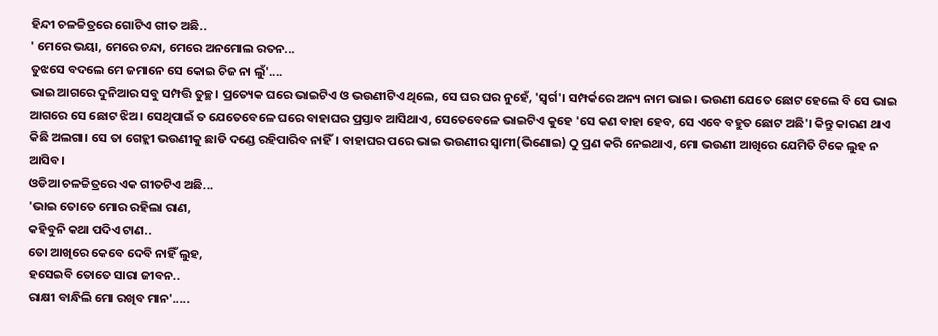ହିନ୍ଦୀ ଚଳଚ୍ଚିତ୍ରରେ ଗୋଟିଏ ଗୀତ ଅଛି..
' ମେରେ ଭୟା, ମେରେ ଚନ୍ଦା, ମେରେ ଅନମୋଲ ରତନ...
ତୁଝସେ ବଦଲେ ମେ ଜମାନେ ସେ କୋଇ ଚିଜ ନା ଲୁଁ'....
ଭାଇ ଆଗରେ ଦୁନିଆର ସବୁ ସମ୍ପତ୍ତି ତୁଚ୍ଛ। ପ୍ରତ୍ୟେକ ଘରେ ଭାଇଟିଏ ଓ ଭଉଣୀଟିଏ ଥିଲେ, ସେ ଘର ଘର ନୁହେଁ, 'ସ୍ବର୍ଗ'। ସମ୍ପର୍କରେ ଅନ୍ୟ ନାମ ଭାଇ। ଭଉଣୀ ଯେତେ ଛୋଟ ହେଲେ ବି ସେ ଭାଇ ଆଗରେ ସେ ଛୋଟ ଝିଅ। ସେଥିପାଇଁ ତ ଯେତେବେଳେ ଘରେ ବାହାଘର ପ୍ରସ୍ତାବ ଆସିଥାଏ, ସେତେବେଳେ ଭାଇଟିଏ କୁହେ 'ସେ କଣ ବାହା ହେବ, ସେ ଏବେ ବହୁତ ଛୋଟ ଅଛି'। କିନ୍ତୁ କାରଣ ଥାଏ କିଛି ଅଲଗା। ସେ ତା ଗେହ୍ଲୀ ଭଉଣୀକୁ ଛାଡି ଦଣ୍ଡେ ରହିପାରିବ ନାହିଁ। ବାହାଘର ପରେ ଭାଇ ଭଉଣୀର ସ୍ବାମୀ(ଭିଣୋଇ) ଠୁ ପ୍ରଣ କରି ନେଇଥାଏ, ମୋ ଭଉଣୀ ଆଖିରେ ଯେମିତି ଟିକେ ଲୁହ ନ ଆସିବ।
ଓଡିଆ ଚଳଚ୍ଚିତ୍ରରେ ଏକ ଗୀତଟିଏ ଅଛି...
'ଭାଇ ତୋତେ ମୋର ରହିଲା ରାଣ,
କହିବୁନି କଥା ପଦିଏ ଟାଣ..
ତୋ ଆଖିରେ କେବେ ଦେବି ନାହିଁ ଲୁହ,
ହସେଇବି ତୋତେ ସାରା ଜୀବନ..
ରାକ୍ଷୀ ବାନ୍ଧିଲି ମୋ ରଖିବ ମାନ'.....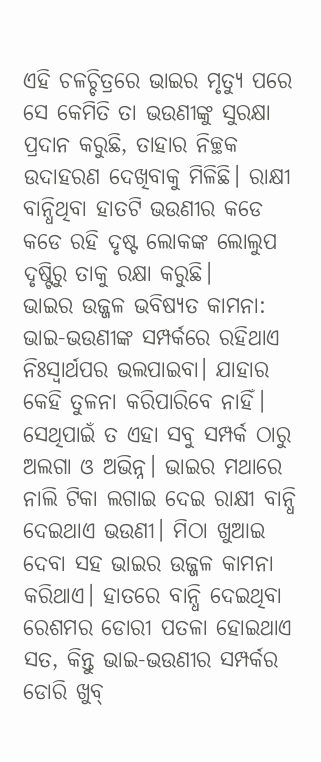ଏହି ଚଳଚ୍ଚିତ୍ରରେ ଭାଇର ମୃତ୍ୟୁ ପରେ ସେ କେମିତି ତା ଭଉଣୀଙ୍କୁ ସୁରକ୍ଷା ପ୍ରଦାନ କରୁଛି, ତାହାର ନିଚ୍ଛକ ଉଦାହରଣ ଦେଖିବାକୁ ମିଳିଛି। ରାକ୍ଷୀ ବାନ୍ଧିଥିବା ହାତଟି ଭଉଣୀର କଡେ କଡେ ରହି ଦୃଷ୍ଟ ଲୋକଙ୍କ ଲୋଲୁପ ଦୃଷ୍ଟିରୁ ତାକୁ ରକ୍ଷା କରୁଛି।
ଭାଇର ଉଜ୍ଜଳ ଭବିଷ୍ୟତ କାମନା:
ଭାଇ-ଭଉଣୀଙ୍କ ସମ୍ପର୍କରେ ରହିଥାଏ ନିଃସ୍ବାର୍ଥପର ଭଲପାଇବା। ଯାହାର କେହି ତୁଳନା କରିପାରିବେ ନାହିଁ। ସେଥିପାଇଁ ତ ଏହା ସବୁ ସମ୍ପର୍କ ଠାରୁ ଅଲଗା ଓ ଅଭିନ୍ନ। ଭାଇର ମଥାରେ ନାଲି ଟିକା ଲଗାଇ ଦେଇ ରାକ୍ଷୀ ବାନ୍ଧି ଦେଇଥାଏ ଭଉଣୀ। ମିଠା ଖୁଆଇ ଦେବା ସହ ଭାଇର ଉଜ୍ଜଳ କାମନା କରିଥାଏ। ହାତରେ ବାନ୍ଧି ଦେଇଥିବା ରେଶମର ଡୋରୀ ପତଳା ହୋଇଥାଏ ସତ, କିନ୍ତୁ ଭାଇ-ଭଉଣୀର ସମ୍ପର୍କର ଡୋରି ଖୁବ୍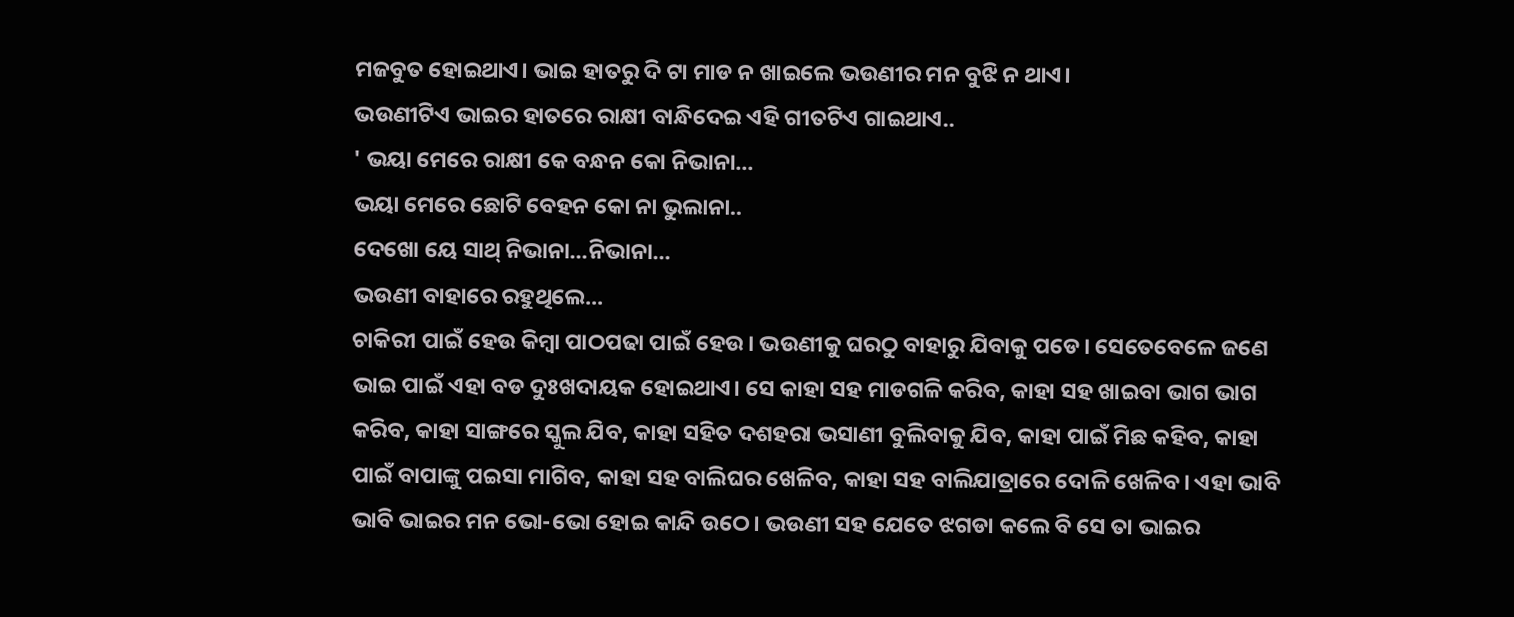ମଜବୁତ ହୋଇଥାଏ। ଭାଇ ହାତରୁ ଦି ଟା ମାଡ ନ ଖାଇଲେ ଭଉଣୀର ମନ ବୁଝି ନ ଥାଏ।
ଭଉଣୀଟିଏ ଭାଇର ହାତରେ ରାକ୍ଷୀ ବାନ୍ଧିଦେଇ ଏହି ଗୀତଟିଏ ଗାଇଥାଏ..
' ଭୟା ମେରେ ରାକ୍ଷୀ କେ ବନ୍ଧନ କୋ ନିଭାନା...
ଭୟା ମେରେ ଛୋଟି ବେହନ କୋ ନା ଭୁଲାନା..
ଦେଖୋ ୟେ ସାଥ୍ ନିଭାନା...ନିଭାନା...
ଭଉଣୀ ବାହାରେ ରହୁଥିଲେ...
ଚାକିରୀ ପାଇଁ ହେଉ କିମ୍ବା ପାଠପଢା ପାଇଁ ହେଉ। ଭଉଣୀକୁ ଘରଠୁ ବାହାରୁ ଯିବାକୁ ପଡେ। ସେତେବେଳେ ଜଣେ ଭାଇ ପାଇଁ ଏହା ବଡ ଦୁଃଖଦାୟକ ହୋଇଥାଏ। ସେ କାହା ସହ ମାଡଗଳି କରିବ, କାହା ସହ ଖାଇବା ଭାଗ ଭାଗ କରିବ, କାହା ସାଙ୍ଗରେ ସ୍କୁଲ ଯିବ, କାହା ସହିତ ଦଶହରା ଭସାଣୀ ବୁଲିବାକୁ ଯିବ, କାହା ପାଇଁ ମିଛ କହିବ, କାହା ପାଇଁ ବାପାଙ୍କୁ ପଇସା ମାଗିବ, କାହା ସହ ବାଲିଘର ଖେଳିବ, କାହା ସହ ବାଲିଯାତ୍ରାରେ ଦୋଳି ଖେଳିବ। ଏହା ଭାବି ଭାବି ଭାଇର ମନ ଭୋ-ଭୋ ହୋଇ କାନ୍ଦି ଉଠେ। ଭଉଣୀ ସହ ଯେତେ ଝଗଡା କଲେ ବି ସେ ତା ଭାଇର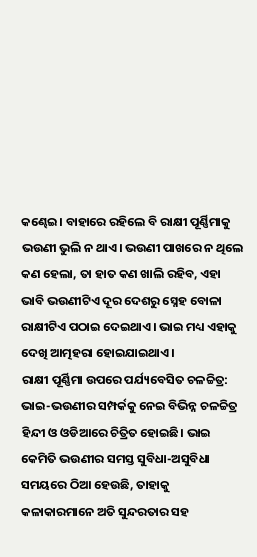କଣ୍ଢେଇ। ବାହାରେ ରହିଲେ ବି ରାକ୍ଷୀ ପୂର୍ଣ୍ଣିମାକୁ ଭଉଣୀ ଭୁଲି ନ ଥାଏ। ଭଉଣୀ ପାଖରେ ନ ଥିଲେ କଣ ହେଲା, ତା ହାତ କଣ ଖାଲି ରହିବ, ଏହା ଭାବି ଭଉଣୀଟିଏ ଦୂର ଦେଶରୁ ସ୍ନେହ ବୋଳା ରାକ୍ଷୀଟିଏ ପଠାଇ ଦେଇଥାଏ। ଭାଇ ମଧ୍ୟ ଏହାକୁ ଦେଖି ଆତ୍ମହରା ହୋଇଯାଇଥାଏ।
ରାକ୍ଷୀ ପୂର୍ଣ୍ଣିମା ଉପରେ ପର୍ଯ୍ୟବେସିତ ଚଳଚ୍ଚିତ୍ର:
ଭାଇ-ଭଉଣୀର ସମ୍ପର୍କକୁ ନେଇ ବିଭିନ୍ନ ଚଳଚ୍ଚିତ୍ର ହିନ୍ଦୀ ଓ ଓଡିଆରେ ଚିତ୍ରିତ ହୋଇଛି। ଭାଇ କେମିତି ଭଉଣୀର ସମସ୍ତ ସୁବିଧା-ଅସୁବିଧା ସମୟରେ ଠିଆ ହେଉଛି, ତାହାକୁ କଳାକାରମାନେ ଅତି ସୁନ୍ଦରତାର ସହ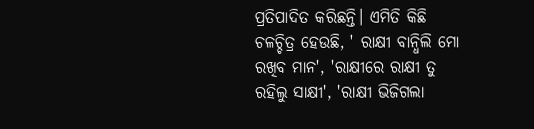ପ୍ରତିପାଦିତ କରିଛନ୍ତି। ଏମିତି କିଛି ଚଳଚ୍ଚିତ୍ର ହେଉଛି, ' ରାକ୍ଷୀ ବାନ୍ଧିଲି ମୋ ରଖିବ ମାନ', 'ରାକ୍ଷୀରେ ରାକ୍ଷୀ ତୁ ରହିଲୁ ସାକ୍ଷୀ', 'ରାକ୍ଷୀ ଭିଜିଗଲା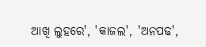ଆଖି ଲୁହରେ', 'କାଜଲ', 'ଅନପଢ',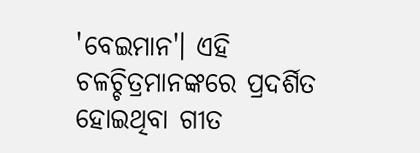'ବେଇମାନ'। ଏହି ଚଳଚ୍ଚିତ୍ରମାନଙ୍କରେ ପ୍ରଦର୍ଶିତ ହୋଇଥିବା ଗୀତ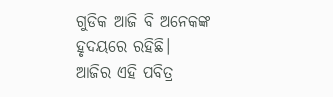ଗୁଡିକ ଆଜି ବି ଅନେକଙ୍କ ହୃଦୟରେ ରହିଛି।
ଆଜିର ଏହି ପବିତ୍ର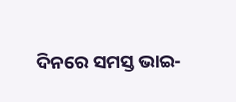ଦିନରେ ସମସ୍ତ ଭାଇ-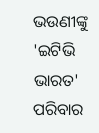ଭଉଣୀଙ୍କୁ 'ଇଟିଭି ଭାରତ' ପରିବାର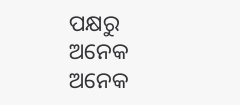ପକ୍ଷରୁ ଅନେକ ଅନେକ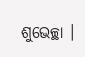ଶୁଭେଚ୍ଛା ।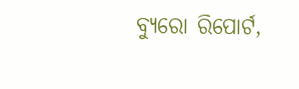ବ୍ୟୁରୋ ରିପୋର୍ଟ,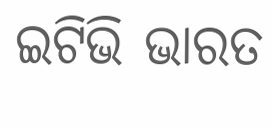ଇଟିଭି ଭାରତ